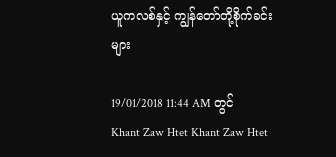ယူကလစ်နှင့် ကျွန်တော်တို့စိုက်ခင်းများ

19/01/2018 11:44 AM တွင် Khant Zaw Htet Khant Zaw Htet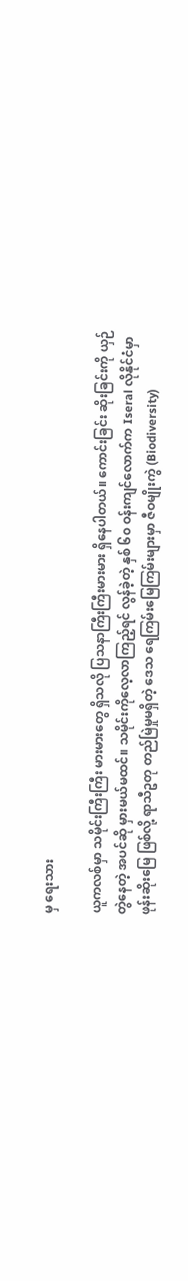မှ ရေးသား

ယူကလစ်မှာ သမိုင်းကြီးကြီး မားမားတွေ ရှိသလို ပြသနာကြီးကြီးမားမား ရှိနေပါတယ်။ ကောင်းခြင်း ဆိုးခြင်းကို ယှဉ်တွဲနေတဲ့ အပင်ဆို မှားမယ်မထင်။ သမိုင်းကိုလေ့လာကြည့်ရင် လွန်ခဲ့တဲ့ နှစ် ၆၀ ဝန်းကျင်လောက်က Iseral လိုနိုင်ငံမှာ ဖုန်းဆိုးမြေ ဖြစ်လို့ ရာသီဥတု တည်မြဲမှုမရှိတဲ့ ဒေသ ရေကြမ်းမြေကြမ်းများမှာ ဇီဝမျိုးကွဲ (Biodiversity)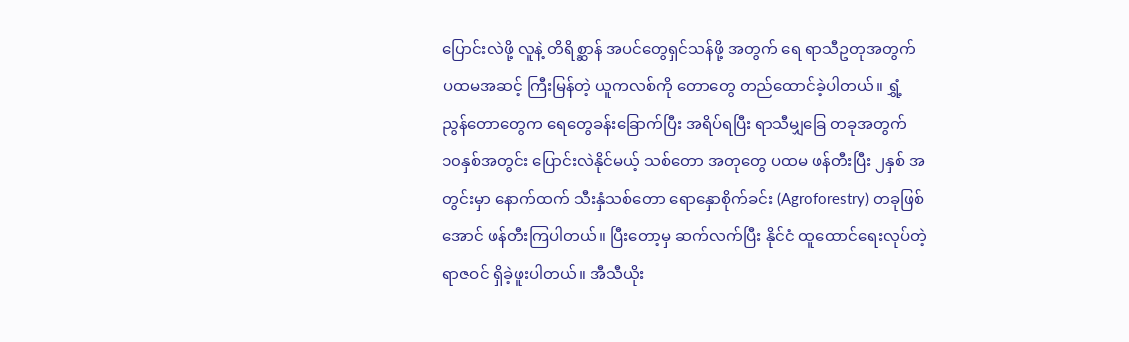ပြောင်းလဲဖို့ လူနဲ့ တိရိစ္ဆာန် အပင်တွေရှင်သန်ဖို့ အတွက် ရေ ရာသီဥတုအတွက် ပထမအဆင့် ကြီးမြန်တဲ့ ယူကလစ်ကို တောတွေ တည်ထောင်ခဲ့ပါတယ်။ ရွှံ့ညွန်တောတွေက ရေတွေခန်းခြောက်ပြီး အရိပ်ရပြီး ရာသီမျှခြေ တခုအတွက် ၁၀နှစ်အတွင်း ပြောင်းလဲနိုင်မယ့် သစ်တော အတုတွေ ပထမ ဖန်တီးပြီး ၂နှစ် အတွင်းမှာ နောက်ထက် သီးနှံသစ်တော ရောနှောစိုက်ခင်း (Agroforestry) တခုဖြစ်အောင် ဖန်တီးကြပါတယ်။ ပြီးတော့မှ ဆက်လက်ပြီး နိုင်ငံ ထူထောင်ရေးလုပ်တဲ့ ရာဇဝင် ရှိခဲ့ဖူးပါတယ်။ အီသီယိုး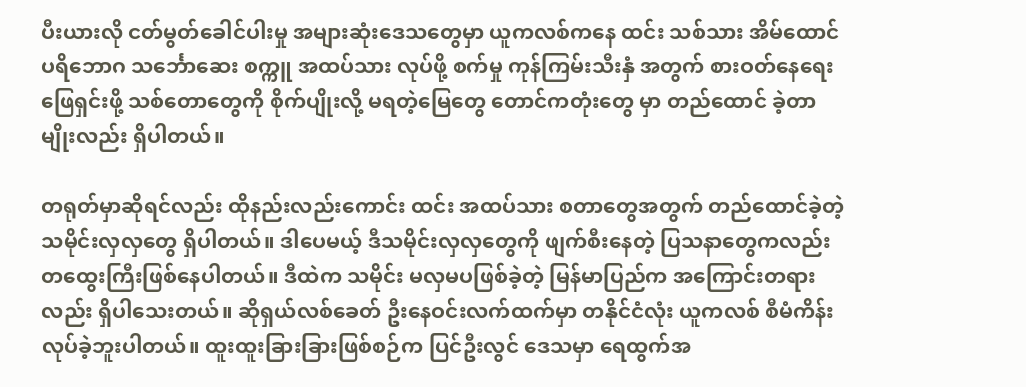ပီးယားလို ငတ်မွတ်ခေါင်ပါးမှု အများဆုံးဒေသတွေမှာ ယူကလစ်ကနေ ထင်း သစ်သား အိမ်ထောင်ပရိဘောဂ သင်္ဘောဆေး စက္ကူ အထပ်သား လုပ်ဖို့ စက်မှု ကုန်ကြမ်းသီးနှံ အတွက် စားဝတ်နေရေး ဖြေရှင်းဖို့ သစ်တောတွေကို စိုက်ပျိုးလို့ မရတဲ့မြေတွေ တောင်ကတုံးတွေ မှာ တည်ထောင် ခဲ့တာမျိုးလည်း ရှိပါတယ်။

တရုတ်မှာဆိုရင်လည်း ထိုနည်းလည်းကောင်း ထင်း အထပ်သား စတာတွေအတွက် တည်ထောင်ခဲ့တဲ့ သမိုင်းလှလှတွေ ရှိပါတယ်။ ဒါပေမယ့် ဒီသမိုင်းလှလှတွေကို ဖျက်စီးနေတဲ့ ပြသနာတွေကလည်း တထွေးကြီးဖြစ်နေပါတယ်။ ဒီထဲက သမိုင်း မလှမပဖြစ်ခဲ့တဲ့ မြန်မာပြည်က အကြောင်းတရားလည်း ရှိပါသေးတယ်။ ဆိုရှယ်လစ်ခေတ် ဦးနေဝင်းလက်ထက်မှာ တနိုင်ငံလုံး ယူကလစ် စီမံကိန်း လုပ်ခဲ့ဘူးပါတယ်။ ထူးထူးခြားခြားဖြစ်စဉ်က ပြင်ဦးလွင် ဒေသမှာ ရေထွက်အ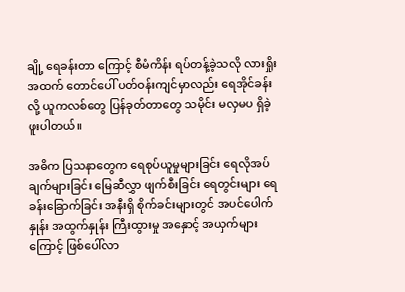ချို့ ရေခန်းတာ ကြောင့် စီမံကိန်း ရပ်တန့်ခဲ့သလို လားရှိုး အထက် တောင်ပေါ် ပတ်ဝန်းကျင်မှာလည်း ရေအိုင်ခန်းလို့ ယူကလစ်တွေ ပြန်ခုတ်တာတွေ သမိုင်း မလှမပ ရှိခဲ့ဖူးပါတယ်။

အဓိက ပြသနာတွေက ရေစုပ်ယူမှုများခြင်း ရေလိုအပ်ချက်များခြင်း မြေဆီလွှာ ဖျက်စီးခြင်း ရေတွင်းများ ရေခန်းခြောက်ခြင်း အနီးရှိ စိုက်ခင်းများတွင် အပင်ပေါက်နှုန်း အထွက်နှုန်း ကြီးထွားမှု အနှောင့် အယှက်များကြောင့် ဖြစ်ပေါ်လာ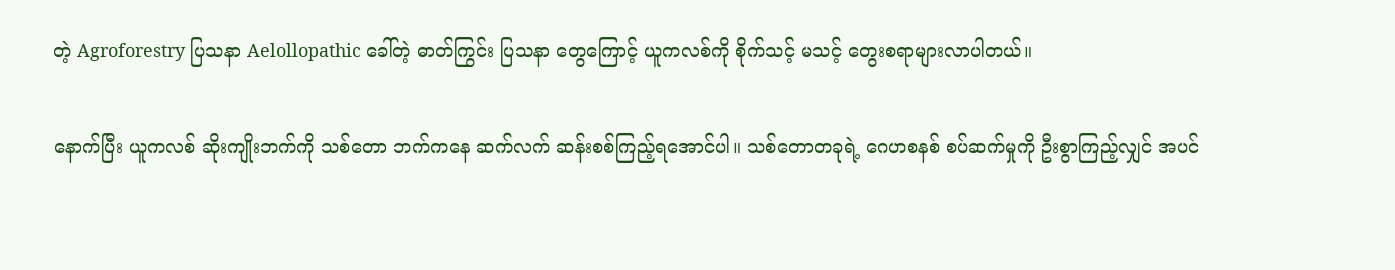တဲ့ Agroforestry ပြသနာ Aelollopathic ခေါ်တဲ့ ဓာတ်ကြွင်း ပြသနာ တွေကြောင့် ယူကလစ်ကို စိုက်သင့် မသင့် တွေးစရာများလာပါတယ်။

နောက်ပြီး ယူကလစ် ဆိုးကျိုးဘက်ကို သစ်တော ဘက်ကနေ ဆက်လက် ဆန်းစစ်ကြည့်ရအောင်ပါ။ သစ်တောတခုရဲ့ ဂေဟစနစ် စပ်ဆက်မှုကို ဦးစွာကြည့်လျှင် အပင်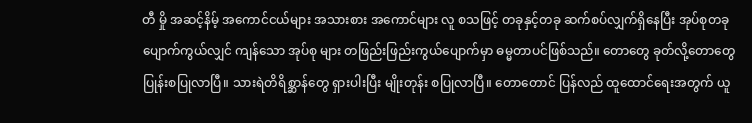တီ မှို အဆင့်နိမ့် အကောင်ငယ်များ အသားစား အကောင်များ လူ စသဖြင့် တခုနှင့်တခု ဆက်စပ်လျှက်ရှိနေပြီး အုပ်စုတခု ပျောက်ကွယ်လျှင် ကျန်သော အုပ်စု များ တဖြည်းဖြည်းကွယ်ပျောက်မှာ ဓမ္မတာပင်ဖြစ်သည်။ တောတွေ ခုတ်လို့တောတွေ ပြုန်းစပြုလာပြီ။ သားရဲတိရိစ္ဆာန်တွေ ရှားပါးပြီး မျိုးတုန်း စပြုလာပြီ။ တောတောင် ပြန်လည် ထူထောင်ရေးအတွက် ယူ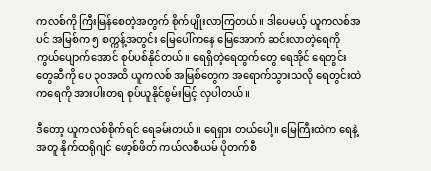ကလစ်ကို ကြီးမြန်စေတဲ့အတွက် စိုက်ပျိုးလာကြတယ်။ ဒါပေမယ့် ယူကလစ်အပင် အမြစ်က ၅ စက္ကန့်အတွင်း မြေပေါ်ကနေ မြေအောက် ဆင်းလာတဲ့ရေကို ကွယ်ပျောက်အောင် စုပ်ပစ်နိုင်တယ်။ ရေရှိတဲ့ရေထွက်တွေ ရေအိုင် ရေတွင်းတွေဆီကို ပေ ၃၀အထိ ယူကလစ် အမြစ်တွေက အရောက်သွားသလို ရေတွင်းထဲကရေကို အားပါးတရ စုပ်ယူနိုင်စွမ်းမြင့် လှပါတယ်။

ဒီတော့ ယူကလစ်စိုက်ရင် ရေခမ်းတယ်။ ရေရှား တယ်ပေါ့။ မြေကြီးထဲက ရေနဲ့အတူ နိုက်ထရိုဂျင် ဖော့စ်ဖိတ် ကယ်လစီယမ် ပိုတက်စီ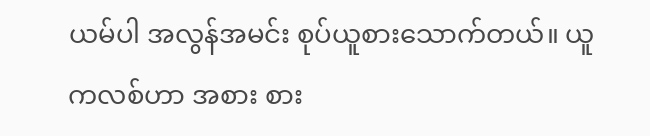ယမ်ပါ အလွန်အမင်း စုပ်ယူစားသောက်တယ်။ ယူကလစ်ဟာ အစား စား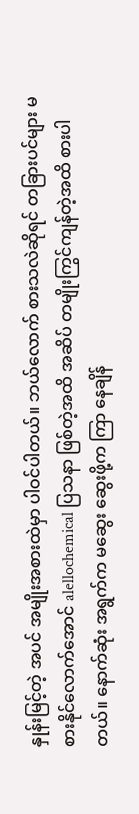နှုန်းမြင့်တဲ့ အပင် အမျိုးအစားထဲမှာ ပါဝင်ပါတယ်။ ဘယ်လောက် စားသလဲဆိုရင် တခြားပင်များ မစားနိုင်လောက်အောင် alellochemical ပြသနာ ဖြစ်တဲ့အထိ အဆိပ် တမျိုးကြွင်ကျန်တဲ့အထိ စားပါတယ်။ နောက်ဆုံး အရွက်က မဆွေး ဆွေးဖို့က ကြာ နေချိန်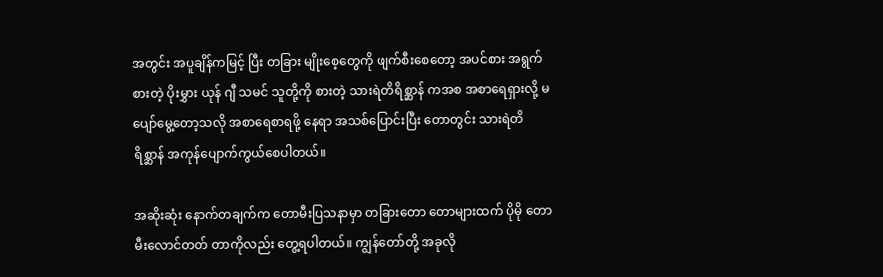အတွင်း အပူချိန်ကမြင့် ပြီး တခြား မျိုးစေ့တွေကို ဖျက်စီးစေတော့ အပင်စား အရွက်စားတဲ့ ပိုးမွှား ယုန် ဂျီ သမင် သူတို့ကို စားတဲ့ သားရဲတိရိစ္ဆာန် ကအစ အစာရေရှားလို့ မပျော်မွေ့တော့သလို အစာရေစာရဖို့ နေရာ အသစ်ပြောင်းပြီး တောတွင်း သားရဲတိရိစ္ဆာန် အကုန်ပျောက်ကွယ်စေပါတယ်။

အဆိုးဆုံး နောက်တချက်က တောမီးပြသနာမှာ တခြားတော တောများထက် ပိုမို တောမီးလောင်တတ် တာကိုလည်း တွေ့ရပါတယ်။ ကျွန်တော်တို့ အခုလို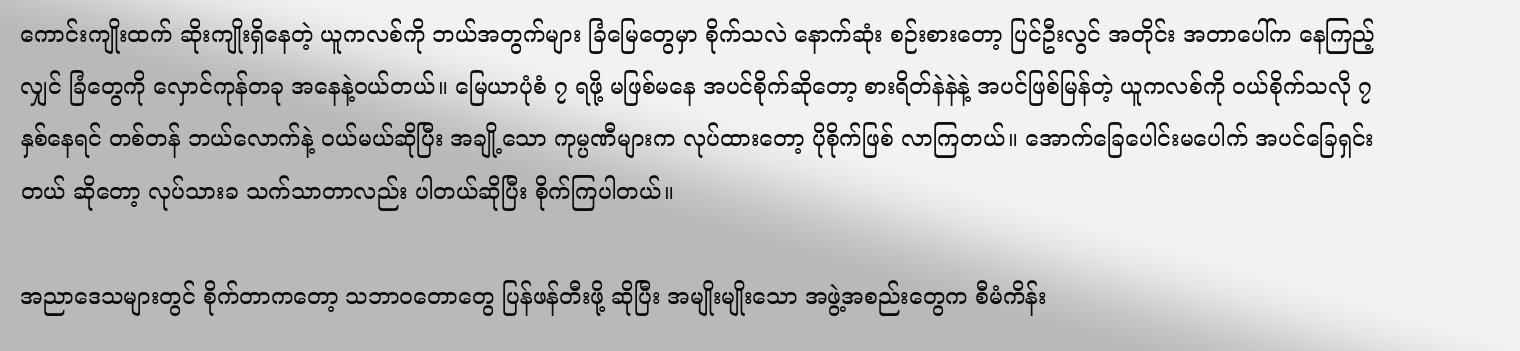ကောင်းကျိုးထက် ဆိုးကျိုးရှိနေတဲ့ ယူကလစ်ကို ဘယ်အတွက်များ ခြံမြေတွေမှာ စိုက်သလဲ နောက်ဆုံး စဉ်းစားတော့ ပြင်ဦးလွင် အတိုင်း အတာပေါ်က နေကြည့်လျှင် ခြံတွေကို လှောင်ကုန်တခု အနေနဲ့ဝယ်တယ်။ မြေယာပုံစံ ၇ ရဖို့ မဖြစ်မနေ အပင်စိုက်ဆိုတော့ စားရိတ်နဲနဲနဲ့ အပင်ဖြစ်မြန်တဲ့ ယူကလစ်ကို ဝယ်စိုက်သလို ၇နှစ်နေရင် တစ်တန် ဘယ်လောက်နဲ့ ဝယ်မယ်ဆိုပြီး အချို့သော ကုမ္ပဏီများက လုပ်ထားတော့ ပိုစိုက်ဖြစ် လာကြတယ်။ အောက်ခြေပေါင်းမပေါက် အပင်ခြေရှင်းတယ် ဆိုတော့ လုပ်သားခ သက်သာတာလည်း ပါတယ်ဆိုပြီး စိုက်ကြပါတယ်။

အညာဒေသများတွင် စိုက်တာကတော့ သဘာဝတောတွေ ပြန်ဖန်တီးဖို့ ဆိုပြီး အမျိုးမျိုးသော အဖွဲ့အစည်းတွေက စီမံကိန်း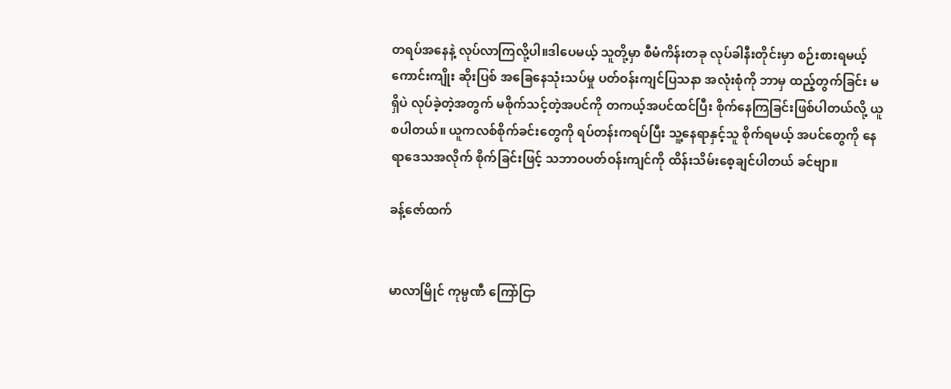တရပ်အနေနဲ့ လုပ်လာကြလို့ပါ။ဒါပေမယ့် သူတို့မှာ စီမံကိန်းတခု လုပ်ခါနီးတိုင်းမှာ စဉ်းစားရမယ့် ကောင်းကျိုး ဆိုးပြစ် အခြေနေသုံးသပ်မှု ပတ်ဝန်းကျင်ပြသနာ အလုံးစုံကို ဘာမှ ထည့်တွက်ခြင်း မရှိပဲ လုပ်ခဲ့တဲ့အတွက် မစိုက်သင့်တဲ့အပင်ကို တကယ့်အပင်ထင်ပြီး စိုက်နေကြခြင်းဖြစ်ပါတယ်လို့ ယူစပါတယ်။ ယူကလစ်စိုက်ခင်းတွေကို ရပ်တန်းကရပ်ပြီး သူ့နေရာနှင့်သူ စိုက်ရမယ့် အပင်တွေကို နေရာဒေသအလိုက် စိုက်ခြင်းဖြင့် သဘာဝပတ်ဝန်းကျင်ကို ထိန်းသိမ်းစေ့ချင်ပါတယ် ခင်ဗျာ။

ခန့်ဇော်ထက်


မာလာမြိုင် ကုမ္ပဏီ ကြော်ငြာ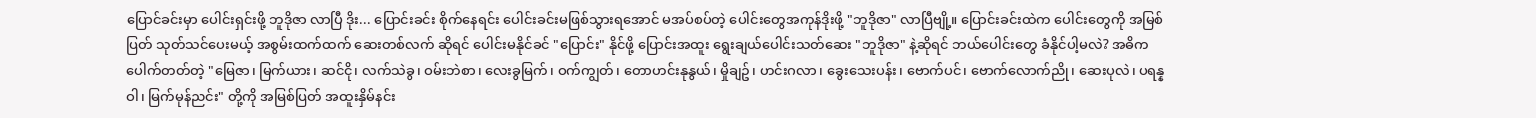ပြောင်ခင်းမှာ ပေါင်းရှင်းဖို့ ဘူဒိုဇာ လာပြီ ဒိုး... ပြောင်းခင်း စိုက်နေရင်း ပေါင်းခင်းမဖြစ်သွားရအောင် မအပ်စပ်တဲ့ ပေါင်းတွေအကုန်ဒိုးဖို့ "ဘူဒိုဇာ" လာပြီဗျို့။ ပြောင်းခင်းထဲက ပေါင်းတွေကို အမြစ်ပြတ် သုတ်သင်ပေးမယ့် အစွမ်းထက်ထက် ဆေးတစ်လက် ဆိုရင် ပေါင်းမနိုင်ခင် "ပြောင်း" နိုင်ဖို့ ပြောင်းအထူး ရွေးချယ်ပေါင်းသတ်ဆေး "ဘူဒိုဇာ" နဲ့ဆိုရင် ဘယ်ပေါင်းတွေ ခံနိုင်ပါ့မလဲ? အဓိကပေါက်တတ်တဲ့ "မြေဇာ၊ မြက်ယား၊ ဆင်ငို၊ လက်သဲခွ၊ ဝမ်းဘဲစာ၊ လေးခွမြက်၊ ဝက်ကျွတ်၊ တောဟင်းနုနွယ်၊ မှိုချဥ်၊ ဟင်းဂလာ၊ ခွေးသေးပန်း၊ ဗောက်ပင်၊ ဗောက်လောက်ညို၊ ဆေးပုလဲ၊ ပရန္နဝါ၊ မြက်မုန်ညင်း" တို့ကို အမြစ်ပြတ် အထူးနှိမ်နင်း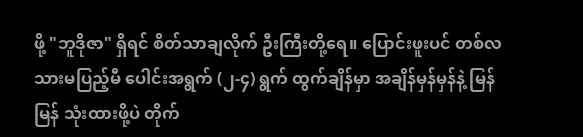ဖို့ "ဘူဒိုဇာ" ရှိရင် စိတ်သာချလိုက် ဦးကြီးတို့ရေ။ ပြောင်းဖူးပင် တစ်လသားမပြည့်မီ ပေါင်းအရွက် (၂-၄) ရွက် ထွက်ချိန်မှာ အချိန်မှန်မှန်နဲ့ မြန်မြန် သုံးထားဖို့ပဲ တိုက်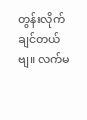တွန်းလိုက်ချင်တယ်ဗျ။ လက်မ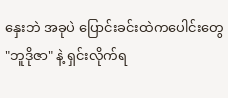နှေးဘဲ အခုပဲ ပြောင်းခင်းထဲကပေါင်းတွေ "ဘူဒိုဇာ" နဲ့ ရှင်းလိုက်ရ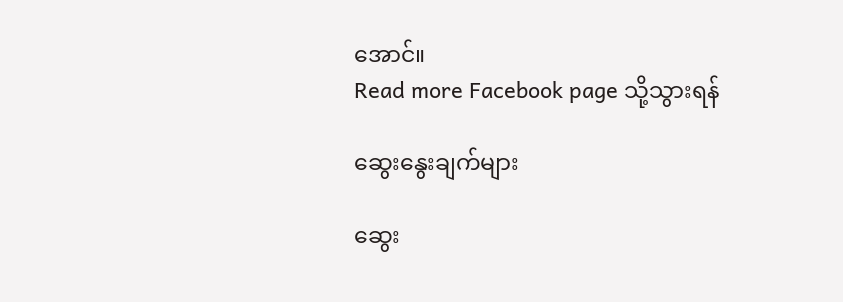အောင်။
Read more Facebook page သို့သွားရန်

ဆွေးနွေးချက်များ

ဆွေး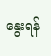နွေးရန်